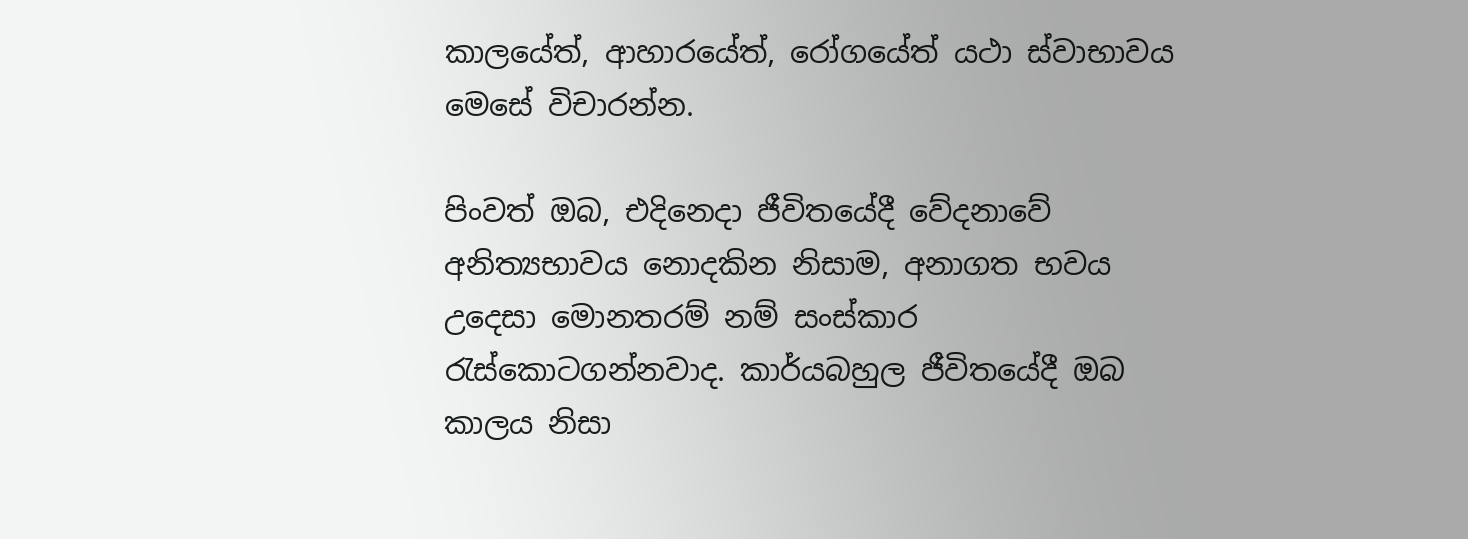කාලයේත්, ආහාරයේත්, රෝගයේත් යථා ස්වාභාවය මෙසේ විචාරන්න.

පිංවත් ඔබ, එදිනෙදා ජීවිතයේදී වේදනාවේ අනිත්‍යභාවය නොදකින නිසාම, අනාගත භවය උදෙසා මොනතරම් නම් සංස්‌කාර රැස්‌කොටගන්නවාද. කාර්යබහුල ජීවිතයේදී ඔබ කාලය නිසා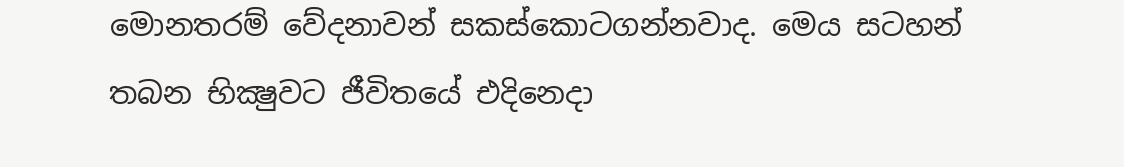මොනතරම් වේදනාවන් සකස්‌කොටගන්නවාද. මෙය සටහන් තබන භික්‍ෂුවට ජීවිතයේ එදිනෙදා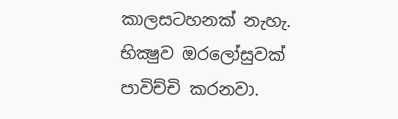කාලසටහනක්‌ නැහැ. භික්‍ෂුව ඔරලෝසුවක්‌ පාවිච්චි කරනවා.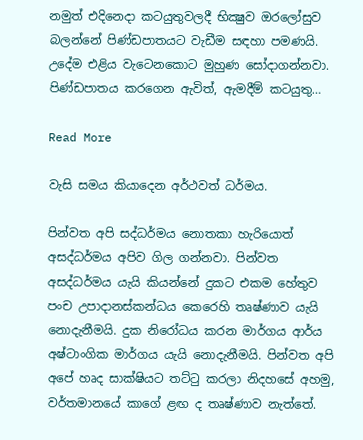නමුත් එදිනෙදා කටයුතුවලදී භික්‍ෂුව ඔරලෝසුව බලන්නේ පිණ්‌ඩපාතයට වැඩීම සඳහා පමණයි. උදේම එළිය වැටෙනකොට මුහුණ සෝදාගන්නවා. පිණ්‌ඩපාතය කරගෙන ඇවිත්, ඇමදීම් කටයුතු…

Read More

වැසි සමය කියාදෙන අර්ථවත් ධර්මය.

පින්වත අපි සද්ධර්මය නොතකා හැරියොත් අසද්ධර්මය අපිව ගිල ගන්නවා. පින්වත අසද්ධර්මය යැයි කියන්නේ දුකට එකම හේතුව පංච උපාදානස්කන්ධය කෙරෙහි තෘෂ්ණාව යැයි නොදැනීමයි. දුක නිරෝධය කරන මාර්ගය ආර්ය අෂ්ටාංගික මාර්ගය යැයි නොදැනීමයි. පින්වත අපි අපේ හෘද සාක්ෂියට තට්ටු කරලා නිදහසේ අහමු, වර්තමානයේ කාගේ ළඟ ද තෘෂ්ණාව නැත්තේ.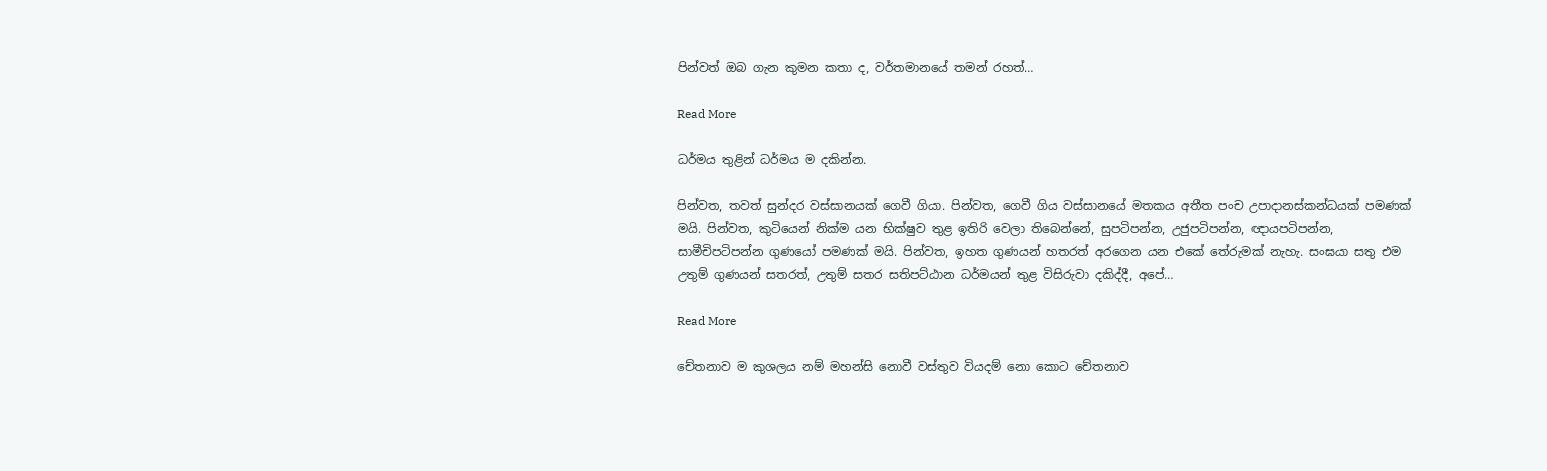පින්වත් ඔබ ගැන කුමන කතා ද, වර්තමානයේ තමන් රහත්…

Read More

ධර්මය තුළින් ධර්මය ම දකින්න.

පින්වත, තවත් සුන්දර වස්සානයක් ගෙවී ගියා. පින්වත, ගෙවී ගිය වස්සානයේ මතකය අතීත පංච උපාදානස්කන්ධයක් පමණක් මයි. පින්වත, කුටියෙන් නික්ම යන භික්ෂුව තුළ ඉතිරි වෙලා තිබෙන්නේ, සුපටිපන්න, උජුපටිපන්න, ඥායපටිපන්න, සාමීචිපටිපන්න ගුණයෝ පමණක් මයි. පින්වත, ඉහත ගුණයන් හතරත් අරගෙන යන එකේ තේරුමක් නැහැ. සංඝයා සතු එම උතුම් ගුණයන් සතරත්, උතුම් සතර සතිපට්ඨාන ධර්මයන් තුළ විසිරුවා දකිද්දී, අපේ…

Read More

චේතනාව ම කුශලය නම් මහන්සි නොවී වස්තුව වියදම් නො කොට චේතනාව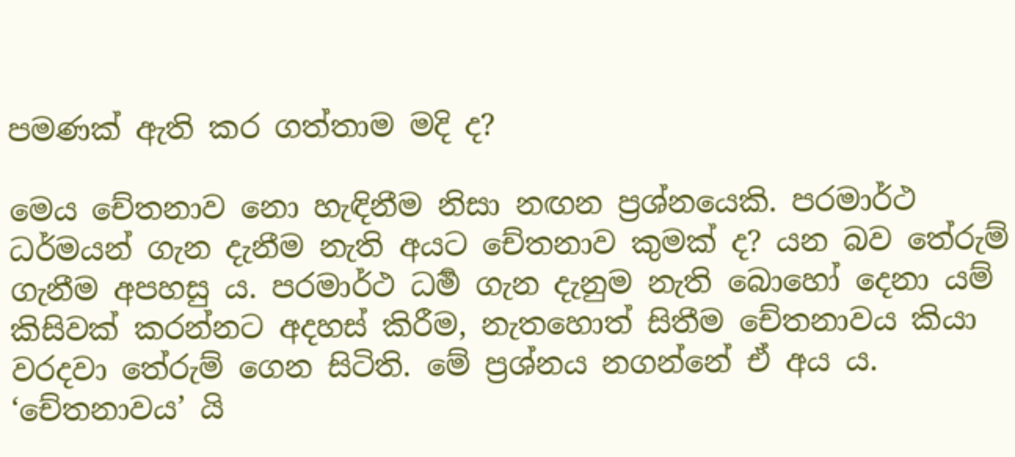පමණක් ඇති කර ගත්තාම මදි ද?

මෙය චේතනාව නො හැඳිනීම නිසා නඟන ප්‍ර‍ශ්නයෙකි. පරමාර්ථ ධර්මයන් ගැන දැනීම නැති අයට චේතනාව කුමක් ද? යන බව තේරුම් ගැනීම අපහසු ය. පරමාර්ථ ධර්‍ම ගැන දැනුම නැති බොහෝ දෙනා යම් කිසිවක් කරන්නට අදහස් කිරීම, නැතහොත් සිතීම චේතනාවය කියා වරදවා තේරුම් ගෙන සිටිති. මේ ප්‍ර‍ශ්නය නගන්නේ ඒ අය ය. ‘චේතනාවය’ යි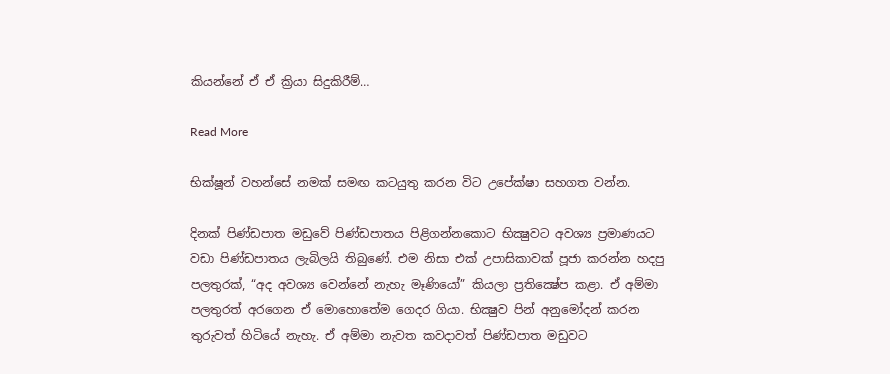කියන්නේ ඒ ඒ ක්‍රියා සිදුකිරීම්…

Read More

භික්ෂූන් වහන්සේ නමක් සමඟ කටයුතු කරන විට උපේක්ෂා සහගත වන්න.

දිනක් පිණ්ඩපාත මඩුවේ පිණ්ඩපාතය පිළිගන්නකොට භික්‍ෂුවට අවශ්‍ය ප්‍රමාණයට වඩා පිණ්ඩපාතය ලැබිලයි තිබුණේ. එම නිසා එක් උපාසිකාවක් පූජා කරන්න හදපු පලතුරක්, “අද අවශ්‍ය වෙන්නේ නැහැ මෑණියෝ” කියලා ප්‍රතික්‍ෂේප කළා. ඒ අම්මා පලතුරත් අරගෙන ඒ මොහොතේම ගෙදර ගියා. භික්‍ෂුව පින් අනුමෝදන් කරන තුරුවත් හිටියේ නැහැ. ඒ අම්මා නැවත කවදාවත් පිණ්ඩපාත මඩුවට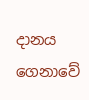දානය ගෙනාවේ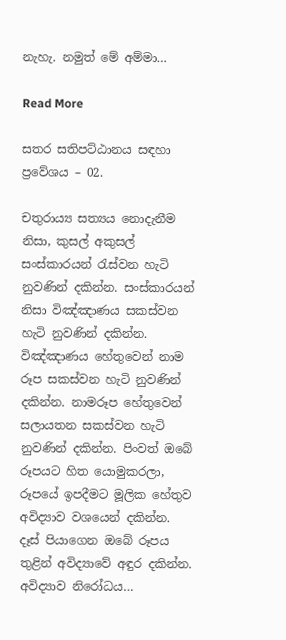නැහැ. නමුත් මේ අම්මා…

Read More

සතර සතිපට්ඨානය සඳහා ප්‍රවේශය – 02.

චතුරාය්‍ය සත්‍යය නොදැනීම නිසා, කුසල් අකුසල් සංස්‌කාරයන් රැස්‌වන හැටි නුවණින් දකින්න. සංස්‌කාරයන් නිසා විඤ්ඤාණය සකස්‌වන හැටි නුවණින් දකින්න. විඤ්ඤාණය හේතුවෙන් නාම රූප සකස්‌වන හැටි නුවණින් දකින්න. නාමරූප හේතුවෙන් සලායතන සකස්‌වන හැටි නුවණින් දකින්න. පිංවත් ඔබේ රූපයට හිත යොමුකරලා, රූපයේ ඉපදීමට මූලික හේතුව අවිද්‍යාව වශයෙන් දකින්න. දෑස්‌ පියාගෙන ඔබේ රූපය තුළින් අවිද්‍යාවේ අඳුර දකින්න. අවිද්‍යාව නිරෝධය…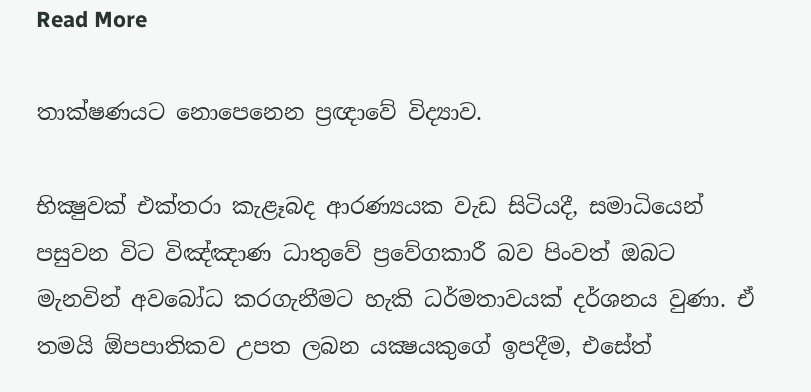Read More

තාක්ෂණයට නොපෙනෙන ප්‍රඥාවේ විද්‍යාව.

භික්‍ෂුවක්‌ එක්‌තරා කැළෑබද ආරණ්‍යයක වැඩ සිටියදී, සමාධියෙන් පසුවන විට විඤ්ඤාණ ධාතුවේ ප්‍රවේගකාරී බව පිංවත් ඔබට මැනවින් අවබෝධ කරගැනීමට හැකි ධර්මතාවයක්‌ දර්ශනය වුණා. ඒ තමයි ඕපපාතිකව උපත ලබන යක්‍ෂයකුගේ ඉපදීම, එසේත්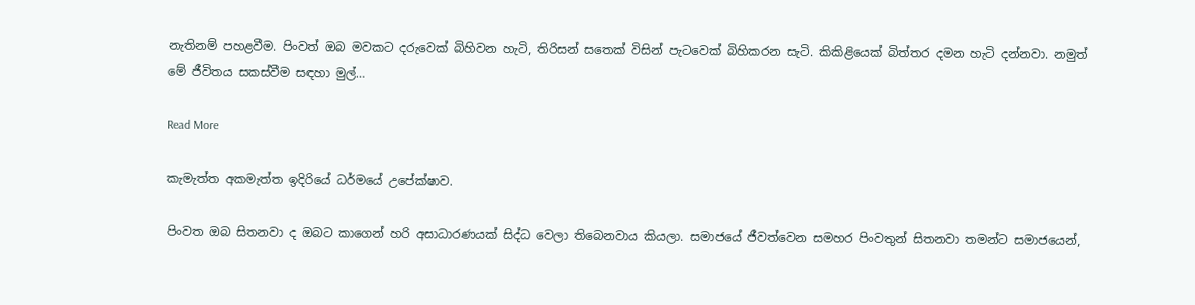නැතිනම් පහළවීම. පිංවත් ඔබ මවකට දරුවෙක්‌ බිහිවන හැටි, තිරිසන් සතෙක්‌ විසින් පැටවෙක්‌ බිහිකරන සැටි. කිකිළියෙක්‌ බිත්තර දමන හැටි දන්නවා. නමුත් මේ ජීවිතය සකස්‌වීම සඳහා මුල්…

Read More

කැමැත්ත අකමැත්ත ඉදිරියේ ධර්මයේ උපේක්ෂාව.

පිංවත ඔබ සිතනවා ද ඔබට කාගෙන් හරි අසාධාරණයක් සිද්ධ වෙලා තිබෙනවාය කියලා. සමාජයේ ජීවත්වෙන සමහර පිංවතුන් සිතනවා තමන්ට සමාජයෙන්,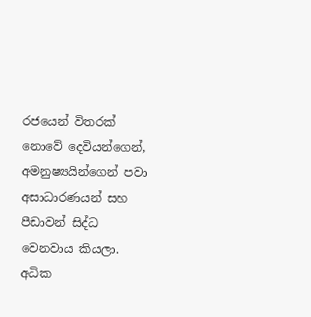රජයෙන් විතරක් නොවේ දෙවියන්ගෙන්, අමනුෂ්‍යයින්ගෙන් පවා අසාධාරණයන් සහ පීඩාවන් සිද්ධ වෙනවාය කියලා. අධික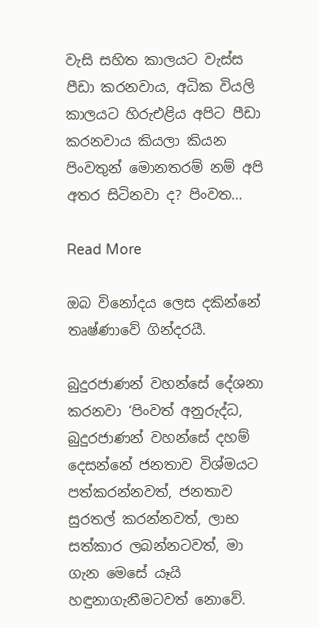වැසි සහිත කාලයට වැස්ස පීඩා කරනවාය, අධික වියලි කාලයට හිරුඑළිය අපිට පීඩා කරනවාය කියලා කියන පිංවතුන් මොනතරම් නම් අපි අතර සිටිනවා ද? පිංවත…

Read More

ඔබ විනෝදය ලෙස දකින්නේ තෘෂ්ණාවේ ගින්දරයී.

බුදුරජාණන් වහන්සේ දේශනා කරනවා ‘පිංවත් අනුරුද්ධ, බුදුරජාණන් වහන්සේ දහම් දෙසන්නේ ජනතාව විශ්මයට පත්කරන්නවත්, ජනතාව සුරතල් කරන්නවත්, ලාභ සත්කාර ලබන්නටවත්, මා ගැන මෙසේ යෑයි හඳුනාගැනීමටවත් නොවේ.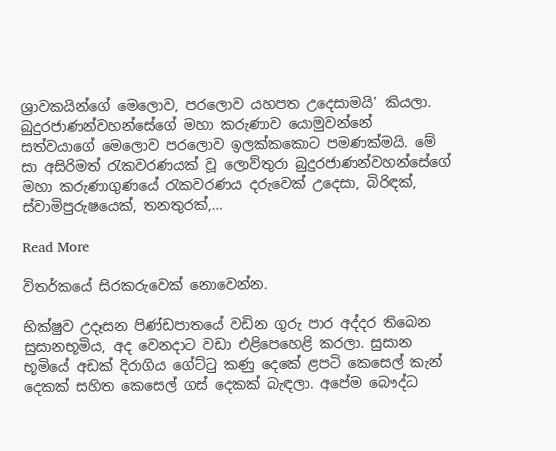ශ්‍රාවකයින්ගේ මෙලොව, පරලොව යහපත උදෙසාමයි’ කියලා. බුදුරජාණන්වහන්සේගේ මහා කරුණාව යොමුවන්නේ සත්වයාගේ මෙලොව පරලොව ඉලක්‌කකොට පමණක්‌මයි. මේ සා අසිරිමත් රැකවරණයක්‌ වූ ලොව්තුරා බුදුරජාණන්වහන්සේගේ මහා කරුණාගුණයේ රැකවරණය දරුවෙක්‌ උදෙසා, බිරිඳක්‌, ස්‌වාමිපුරුෂයෙක්‌, තනතුරක්‌,…

Read More

විතර්කයේ සිරකරුවෙක් නොවෙන්න.

භික්ෂුව උදෑසන පිණ්ඩපාතයේ වඩින ගුරු පාර අද්දර තිබෙන සුසානභූමිය, අද වෙනදාට වඩා එළිපෙහෙළි කරලා. සුසාන භූමියේ අඩක් දිරාගිය ගේට්ටු කණු දෙකේ ළපටි කෙසෙල් කැන් දෙකක් සහිත කෙසෙල් ගස් දෙකක් බැඳලා. අපේම බෞද්ධ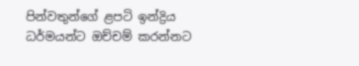පින්වතුන්ගේ ළපටි ඉන්ද්‍රිය ධර්මයන්ට ඔච්චම් කරන්නට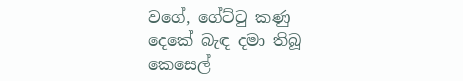වගේ, ගේට්ටු කණු දෙකේ බැඳ දමා තිබූ කෙසෙල්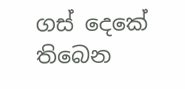ගස් දෙකේ තිබෙන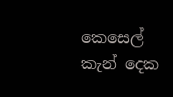කෙසෙල් කැන් දෙක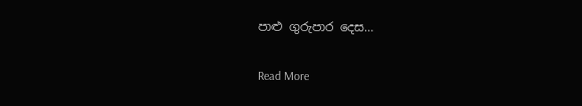පාළු ගුරුපාර දෙස…

Read More